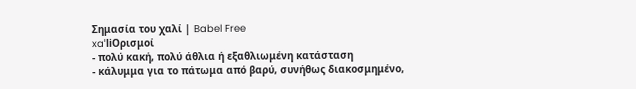Σημασία του χαλί | Babel Free
xaˈliΟρισμοί
- πολύ κακή, πολύ άθλια ή εξαθλιωμένη κατάσταση
- κάλυμμα για το πάτωμα από βαρύ, συνήθως διακοσμημένο,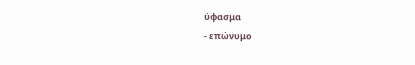ύφασμα
- επώνυμο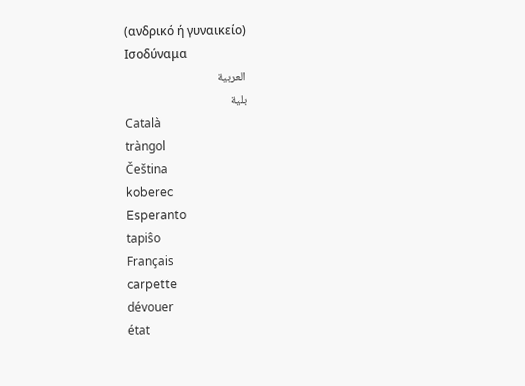(ανδρικό ή γυναικείο)
Ισοδύναμα
العربية
بلية
Català
tràngol
Čeština
koberec
Esperanto
tapiŝo
Français
carpette
dévouer
état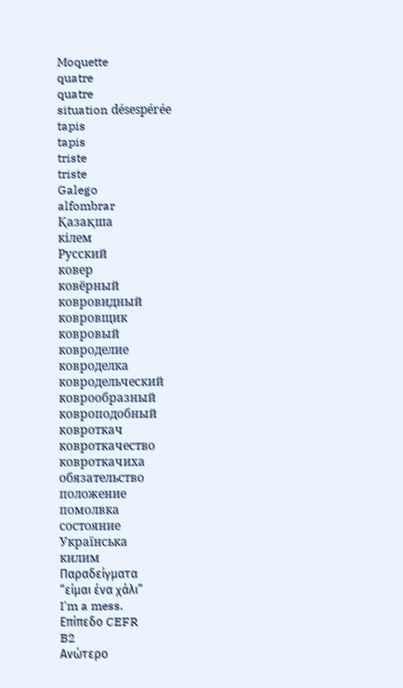Moquette
quatre
quatre
situation désespérée
tapis
tapis
triste
triste
Galego
alfombrar
Қазақша
кілем
Русский
ковер
ковёрный
ковровидный
ковровщик
ковровый
ковроделие
ковроделка
ковродельческий
коврообразный
ковроподобный
ковроткач
ковроткачество
ковроткачиха
обязательство
положение
помолвка
состояние
Українська
килим
Παραδείγματα
“είμαι ένα χάλι”
I'm a mess.
Επίπεδο CEFR
B2
Ανώτερο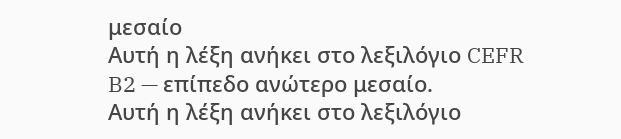μεσαίο
Αυτή η λέξη ανήκει στο λεξιλόγιο CEFR B2 — επίπεδο ανώτερο μεσαίο.
Αυτή η λέξη ανήκει στο λεξιλόγιο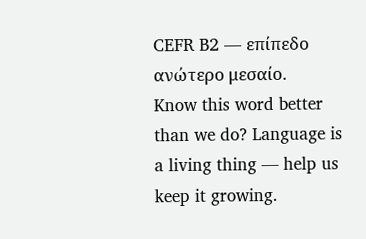CEFR B2 — επίπεδο ανώτερο μεσαίο.
Know this word better than we do? Language is a living thing — help us keep it growing.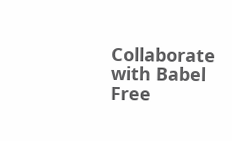Collaborate with Babel Free